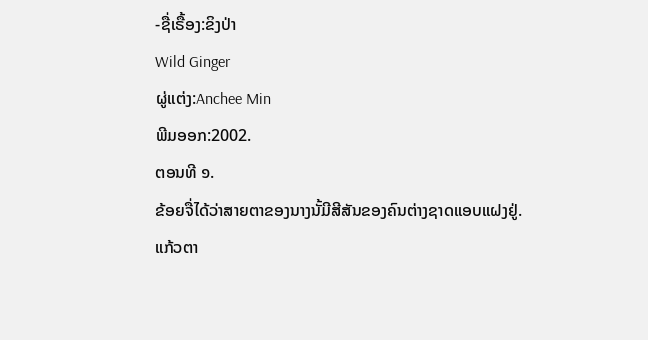-ຊື່ເຣື້ອງ:ຂິງປ່າ
Wild Ginger
ຜູ່ແຕ່ງ:Anchee Min
ພີມອອກ:2002.
ຕອນທີ ໑.
ຂ້ອຍຈື່ໄດ້ວ່າສາຍຕາຂອງນາງນັ້ມີສີສັນຂອງຄົນຕ່າງຊາດແອບແຝງຢູ່.
ແກ້ວຕາ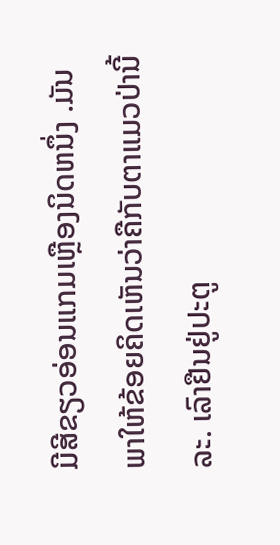ມີສີຂຽວອ່ອນແກມເຫຼືອງນິດຫນຶ່ງ .ມັນພາໃຫ້ຂ້ອຍຄິດເຫັນວ່າຄືກັບຕາແມວປ່ານີ້ລະ. ເລົາຢືນຢູ່ປະຕູ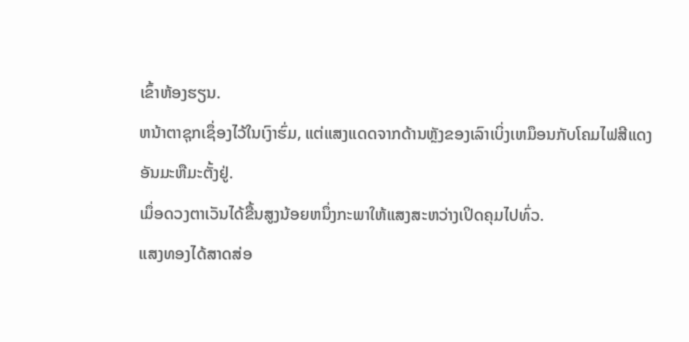ເຂົ້າຫ້ອງຮຽນ.
ຫນ້າຕາຊຸກເຊຶ່ອງໄວ້ໃນເງົາຮົ່ມ, ແຕ່ແສງແດດຈາກດ້ານຫຼັງຂອງເລົາເບິ່ງເຫມຶອນກັບໂຄມໄຟສີແດງອັນມະຫືມະຕັ້ງຢູ່.
ເມຶ່ອດວງຕາເວັນໄດ້ຂື້ນສູງນ້ອຍຫນຶ່ງກະພາໃຫ້ແສງສະຫວ່າງເປິດຄຸມໄປທົ່ວ.
ແສງທອງໄດ້ສາດສ່ອ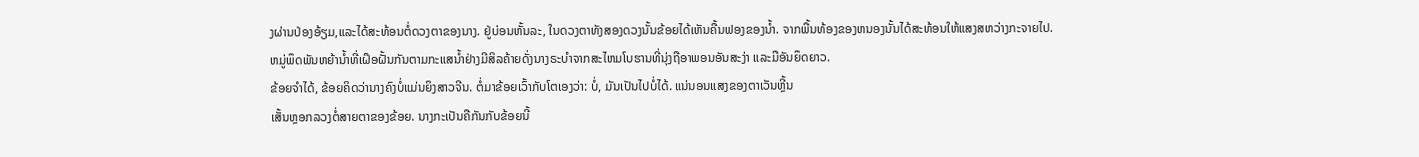ງຜ່ານປ່ອງອ້ຽມ,ແລະໄດ້ສະທ້ອນຕໍ່ດວງຕາຂອງນາງ. ຢູ່ບ່ອນຫັ້ນລະ, ໃນດວງຕາທັງສອງດວງນັ້ນຂ້ອຍໄດ້ເຫັນຄື້ນຟອງຂອງນ້ຳ. ຈາກພື້ນທ້ອງຂອງຫນອງນັ້ນໄດ້ສະທ້ອນໃຫ້ແສງສຫວ່າງກະຈາຍໄປ.
ຫມູ່ພຶດພັນຫຍ້ານ້ຳທີ່ເຝຶອຝັ້ນກັນຕາມກະແສນ້ຳຢ່າງມີສິລຄ້າຍດັ່ງນາງຣະບຳຈາກສະໄຫມໂບຮານທີ່ນຸ່ງຖືອາພອນອັນສະງ່າ ແລະມືອັນຍຶດຍາວ.
ຂ້ອຍຈຳໄດ້, ຂ້ອຍຄິດວ່ານາງຄົງບໍ່ແມ່ນຍິງສາວຈີນ. ຕໍ່ມາຂ້ອຍເວົ້າກັບໂຕເອງວ່າ: ບໍ່, ມັນເປັນໄປບໍ່ໄດ້. ແນ່ນອນແສງຂອງຕາເວັນຫຼີ້ນ
ເສັ້ນຫຼອກລວງຕໍ່ສາຍຕາຂອງຂ້ອຍ. ນາງກະເປັນຄືກັນກັບຂ້ອຍນີ້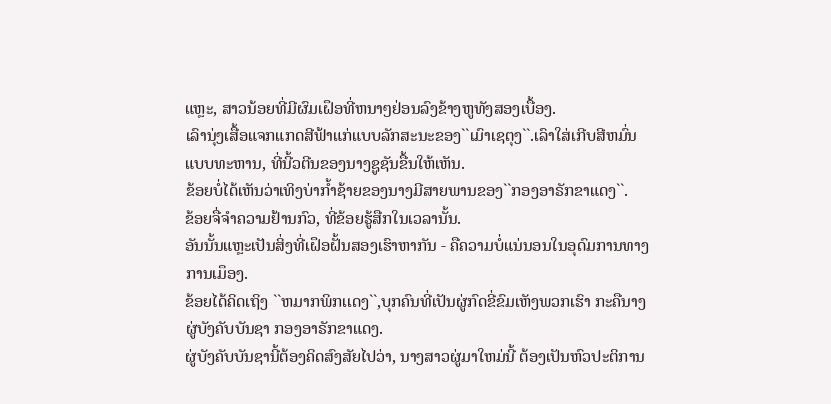ແຫຼະ, ສາວນ້ອຍທີ່ມີຜົມເຝຶອທີ່ຫນາໆຢ່ອນລົງຂ້າງຫູທັງສອງເບື້ອງ.
ເລົານຸ່ງເສື້ອແຈກແກດສີຟ້າແກ່ແບບລັກສະນະຂອງ``ເມົາເຊຕຸງ``.ເລົາໃສ່ເກີບສີຫມົ່ນແບບທະຫານ, ທີ່ນີ້ວຕີນຂອງນາງຊູຊັນຂື້ນໃຫ້ເຫັນ.
ຂ້ອຍບໍ່ໄດ້ເຫັນວ່າເທິງບ່າກ້ຳຊ້າຍຂອງນາງມີສາຍພານຂອງ``ກອງອາຣັກຂາແດງ``.
ຂ້ອຍຈື່ຈຳຄວາມຢ້ານກົວ, ທີ່ຂ້ອຍຮູ້ສືກໃນເວລານັ້ນ.
ອັນນັ້ນແຫຼະເປັນສິ່ງທີ່ເຝຶອຝັ້ນສອງເຮົາຫາກັນ - ຄືຄວາມບໍ່ແນ່ນອນໃນອຸດົມການທາງການເມຶອງ.
ຂ້ອຍໄດ້ຄິດເຖິງ ``ຫມາກພິກເເດງ``,ບຸກຄົນທີ່ເປັນຜູ່ກົດຂີ່ຂົມເຫັງພວກເຮົາ ກະຄືນາງຜູ່ບັງຄັບບັນຊາ ກອງອາຣັກຂາແດງ.
ຜູ່ບັງຄັບບັນຊານີ້ຕ້ອງຄິດສົງສັຍໄປວ່າ, ນາງສາວຜູ່ມາໃຫມ່ນີ້ ຕ້ອງເປັນຫົວປະຕິການ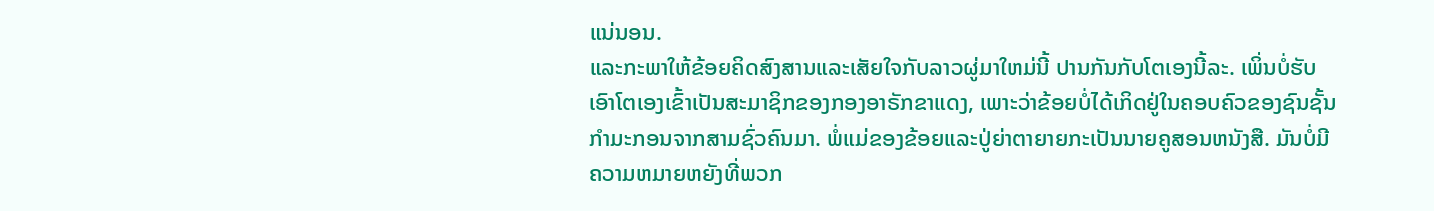ແນ່ນອນ.
ແລະກະພາໃຫ້ຂ້ອຍຄິດສົງສານແລະເສັຍໃຈກັບລາວຜູ່ມາໃຫມ່ນີ້ ປານກັນກັບໂຕເອງນີ້ລະ. ເພິ່ນບໍ່ຮັບເອົາໂຕເອງເຂົ້າເປັນສະມາຊິກຂອງກອງອາຣັກຂາແດງ, ເພາະວ່າຂ້ອຍບໍ່ໄດ້ເກິດຢູ່ໃນຄອບຄົວຂອງຊົນຊັ້ນກຳມະກອນຈາກສາມຊົ່ວຄົນມາ. ພໍ່ແມ່ຂອງຂ້ອຍແລະປູ່ຍ່າຕາຍາຍກະເປັນນາຍຄູສອນຫນັງສື. ມັນບໍ່ມີຄວາມຫມາຍຫຍັງທີ່ພວກ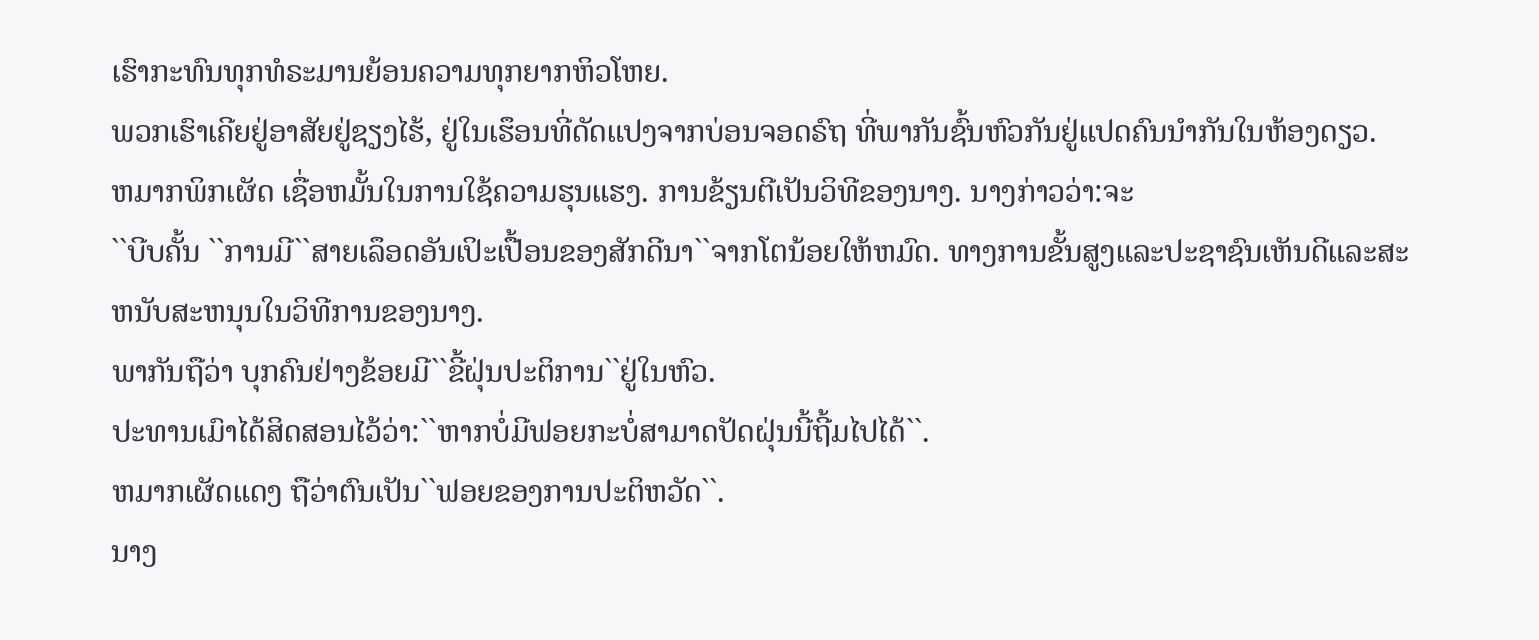ເຮົາກະທົນທຸກທໍຣະມານຍ້ອນຄວາມທຸກຍາກຫິວໂຫຍ.
ພວກເຮົາເຄີຍຢູ່ອາສັຍຢູ່ຊຽງໄຮ້, ຢູ່ໃນເຮຶອນທີ່ດັດແປງຈາກບ່ອນຈອດຣົຖ ທີ່ພາກັນຊົ້ນຫົວກັນຢູ່ແປດຄົນນຳກັນໃນຫ້ອງດຽວ.
ຫມາກພິກເຜັດ ເຊື່ອຫມັ້ນໃນການໃຊ້ຄວາມຮຸນແຮງ. ການຂ້ຽນຕີເປັນວິທີຂອງນາງ. ນາງກ່າວວ່າ:ຈະ
``ບີບຄັ້ນ ``ການມີ``ສາຍເລຶອດອັນເປິະເປື້ອນຂອງສັກດີນາ``ຈາກໂຕນ້ອຍໃຫ້ຫມົດ. ທາງການຂັ້ນສູງແລະປະຊາຊົນເຫັນດີແລະສະຫນັບສະຫນຸນໃນວິທີການຂອງນາງ.
ພາກັນຖືວ່າ ບຸກຄົນຢ່າງຂ້ອຍມີ``ຂີ້ຝຸ່ນປະຕິການ``ຢູ່ໃນຫົວ.
ປະທານເມົາໄດ້ສິດສອນໄວ້ວ່າ:``ຫາກບໍ່ມີຟອຍກະບໍ່ສາມາດປັດຝຸ່ນນີ້ຖີ້ມໄປໄດ້``.
ຫມາກເຜັດແດງ ຖືວ່າຕົນເປັນ``ຟອຍຂອງການປະຕິຫວັດ``.
ນາງ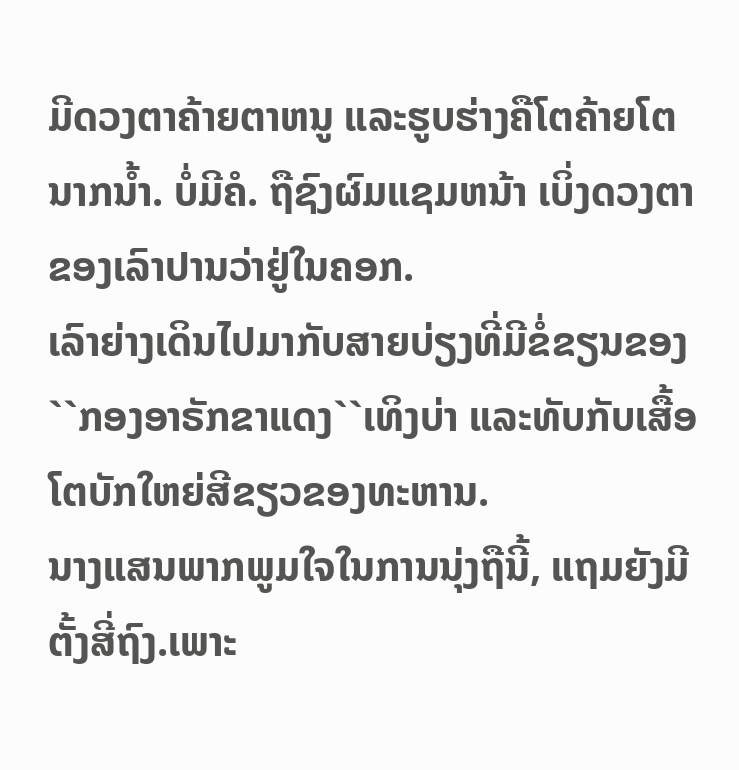ມີດວງຕາຄ້າຍຕາຫນູ ແລະຮູບຮ່າງຄືໂຕຄ້າຍໂຕນາກນ້ຳ. ບໍ່ມີຄໍ. ຖືຊົງຜົມແຊມຫນ້າ ເບິ່ງດວງຕາຂອງເລົາປານວ່າຢູ່ໃນຄອກ.
ເລົາຍ່າງເດິນໄປມາກັບສາຍບ່ຽງທີ່ມີຂໍ່ຂຽນຂອງ
``ກອງອາຣັກຂາແດງ``ເທິງບ່າ ແລະທັບກັບເສື້ອໂຕບັກໃຫຍ່ສີຂຽວຂອງທະຫານ.
ນາງແສນພາກພູມໃຈໃນການນຸ່ງຖືນີ້, ແຖມຍັງມີຕັ້ງສີ່ຖົງ.ເພາະ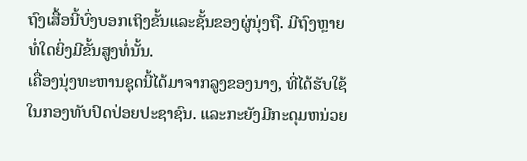ຖົງເສື້ອນີ້ບົ່ງບອກເຖິງຂັ້ນແລະຊັ້ນຂອງຜູ່ນຸ່ງຖື. ມີຖົງຫຼາຍທໍ່ໃດຍິ່ງມີຂັ້ນສູງທໍ່ນັ້ນ.
ເຄື່ອງນຸ່ງທະຫານຊຸດນີ້ໄດ້ມາຈາກລູງຂອງນາງ, ທີ່ໄດ້ຮັບໃຊ້ໃນກອງທັບປົດປ່ອຍປະຊາຊົນ. ແລະກະຍັງມີກະດຸມຫນ່ວຍ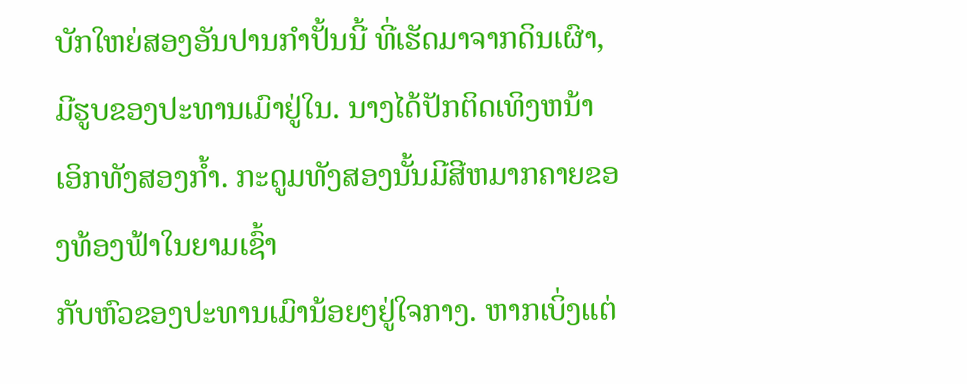ບັກໃຫຍ່ສອງອັນປານກຳປັ້ນນີ້ ທີ່ເຮັດມາຈາກດິນເຜົາ,ມີຮູບຂອງປະທານເມົາຢູ່ໃນ. ນາງໄດ້ປັກຕິດເທິງຫນ້າເອິກທັງສອງກ້ຳ. ກະດູມທັງສອງນັ້ນມີສີຫມາກຄາຍຂອງທ້ອງຟ້າໃນຍາມເຊົ້າ
ກັບຫົວຂອງປະທານເມົານ້ອຍໆຢູ່ໃຈກາງ. ຫາກເບິ່ງແຕ່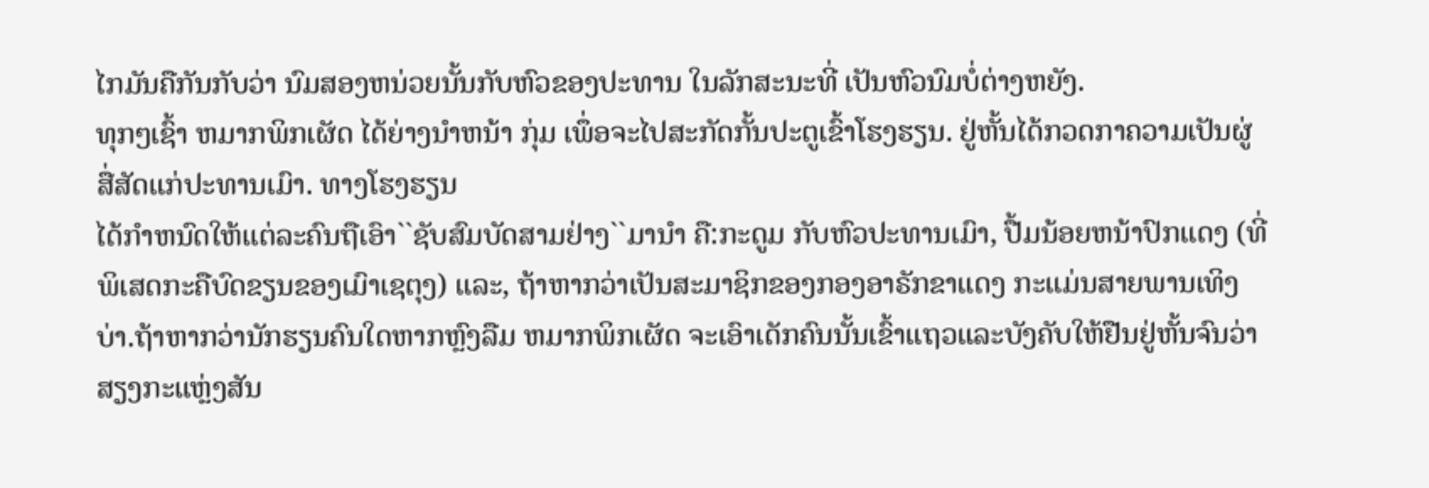ໄກມັນຄືກັນກັບວ່າ ນົມສອງຫນ່ວຍນັ້ນກັບຫົວຂອງປະທານ ໃນລັກສະນະທີ່ ເປັນຫົວນົມບໍ່ຕ່າງຫຍັງ.
ທຸກໆເຊົ້າ ຫມາກພິກເຜັດ ໄດ້ຍ່າງນຳຫນ້າ ກຸ່ມ ເພຶ່ອຈະໄປສະກັດກັ້ນປະຕູເຂົ້າໂຮງຮຽນ. ຢູ່ຫັ້ນໄດ້ກວດກາຄວາມເປັນຜູ່ສື່ສັດແກ່ປະທານເມົາ. ທາງໂຮງຮຽນ
ໄດ້ກຳຫນົດໃຫ້ແຕ່ລະຄົນຖືເອົາ``ຊັບສົມບັດສາມຢ່າງ``ມານຳ ຄື:ກະດູມ ກັບຫົວປະທານເມົາ, ປື້ມນ້ອຍຫນ້າປົກແດງ (ທີ່ພິເສດກະຄືບົດຂຽນຂອງເມົາເຊຕຸງ) ແລະ, ຖ້າຫາກວ່າເປັນສະມາຊິກຂອງກອງອາຣັກຂາແດງ ກະແມ່ນສາຍພານເທິງບ່າ.ຖ້າຫາກວ່ານັກຮຽນຄົນໃດຫາກຫຼົງລືມ ຫມາກພິກເຜັດ ຈະເອົາເດັກຄົນນັ້ນເຂົ້າແຖວແລະບັງຄັບໃຫ້ຢືນຢູ່ຫັ້ນຈົນວ່າສຽງກະແຫຼ່ງສັນ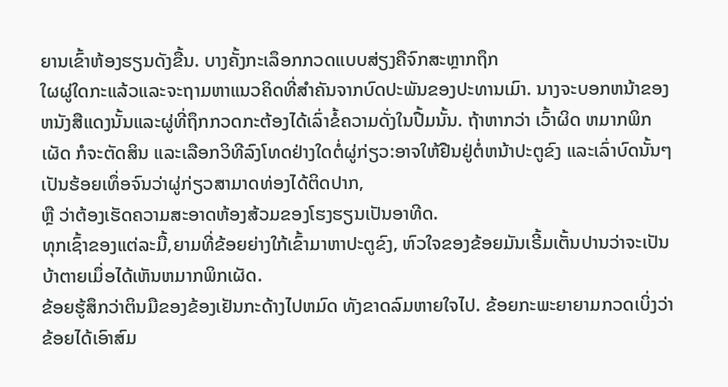ຍານເຂົ້າຫ້ອງຮຽນດັງຂື້ນ. ບາງຄັ້ງກະເລຶອກກວດແບບສ່ຽງຄືຈົກສະຫຼາກຖຶກ
ໃຜຜູ່ໃດກະແລ້ວແລະຈະຖາມຫາແນວຄິດທີ່ສຳຄັນຈາກບົດປະພັນຂອງປະທານເມົາ. ນາງຈະບອກຫນ້າຂອງຫນັງສືແດງນັ້ນແລະຜູ່ທີ່ຖຶກກວດກະຕ້ອງໄດ້ເລົ່າຂໍ້ຄວາມດັ່ງໃນປື້ມນັ້ນ. ຖ້າຫາກວ່າ ເວົ້າຜິດ ຫມາກພິກເຜັດ ກໍຈະຕັດສິນ ແລະເລືອກວິທີລົງໂທດຢ່າງໃດຕໍ່ຜູ່ກ່ຽວ:ອາຈໃຫ້ຢືນຢູ່ຕໍ່ຫນ້າປະຕູຂົງ ແລະເລົ່າບົດນັ້ນໆເປັນຮ້ອຍເທຶ່ອຈົນວ່າຜູ່ກ່ຽວສາມາດທ່ອງໄດ້ຕິດປາກ,
ຫຼື ວ່າຕ້ອງເຮັດຄວາມສະອາດຫ້ອງສ້ວມຂອງໂຮງຮຽນເປັນອາທີດ.
ທຸກເຊົ້າຂອງແຕ່ລະມື້,ຍາມທີ່ຂ້ອຍຍ່າງໃກ້ເຂົ້າມາຫາປະຕູຂົງ, ຫົວໃຈຂອງຂ້ອຍມັນເຣີ້ມເຕັ້ນປານວ່າຈະເປັນບ້າຕາຍເມຶ່ອໄດ້ເຫັນຫມາກພິກເຜັດ.
ຂ້ອຍຮູ້ສຶກວ່າຕິນມືຂອງຂ້ອງເຢັນກະດ້າງໄປຫມົດ ທັງຂາດລົມຫາຍໃຈໄປ. ຂ້ອຍກະພະຍາຍາມກວດເບິ່ງວ່າຂ້ອຍໄດ້ເອົາສົມ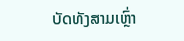ບັດທັງສາມເຫຼົ່າ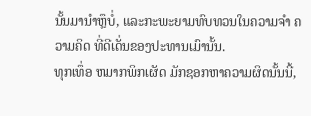ນັ້ນມານຳຫຼຶບໍ່, ແລະກະພະຍາມທົບທວນໃນຄວາມຈຳ ຄວາມຄິດ ທີ່ດີເດັ່ນຂອງປະທານເມົານັ້ນ.
ທຸກເທຶ່ອ ຫມາກພິກເຜັດ ມັກຊອກຫາຄວາມຜິດນັ້ນນີ້,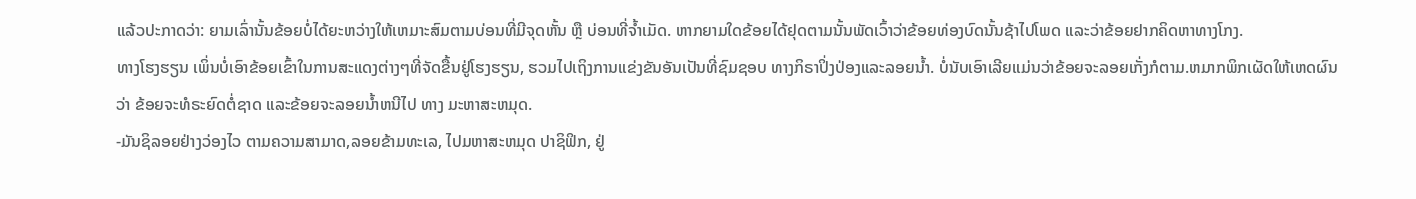ແລ້ວປະກາດວ່າ: ຍາມເລົ່ານັ້ນຂ້ອຍບໍ່ໄດ້ຍະຫວ່າງໃຫ້ເຫມາະສົມຕາມບ່ອນທີ່ມີຈຸດຫັ້ນ ຫຼື ບ່ອນທີ່ຈ້ຳເມັດ. ຫາກຍາມໃດຂ້ອຍໄດ້ຢຸດຕາມນັ້ນພັດເວົ້າວ່າຂ້ອຍທ່ອງບົດນັ້ນຊ້າໄປໂພດ ແລະວ່າຂ້ອຍຢາກຄິດຫາທາງໂກງ.
ທາງໂຮງຮຽນ ເພິ່ນບໍ່ເອົາຂ້ອຍເຂົ້າໃນການສະແດງຕ່າງໆທີ່ຈັດຂື້ນຢູ່ໂຮງຮຽນ, ຮວມໄປເຖິງການແຂ່ງຂັນອັນເປັນທີ່ຊົມຊອບ ທາງກິຣາປິ່ງປ່ອງແລະລອຍນ້ຳ. ບໍ່ນັບເອົາເລີຍແມ່ນວ່າຂ້ອຍຈະລອຍເກັ່ງກໍຕາມ.ຫມາກພິກເຜັດໃຫ້ເຫດຜົນວ່າ ຂ້ອຍຈະທໍຣະຍົດຕໍ່ຊາດ ແລະຂ້ອຍຈະລອຍນ້ຳຫນີໄປ ທາງ ມະຫາສະຫມຸດ.
-ມັນຊິລອຍຢ່າງວ່ອງໄວ ຕາມຄວາມສາມາດ,ລອຍຂ້າມທະເລ, ໄປມຫາສະຫມຸດ ປາຊິຟິກ, ຢູ່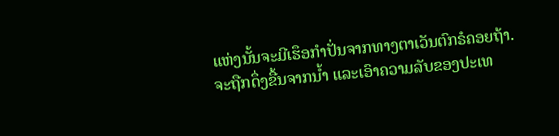ແຫ່ງນັ້ນຈະມີເຮຶອກຳປັ່ນຈາກທາງຕາເວັນຕົກຣໍຄອຍຖ້າ. ຈະຖືກດຶ່ງຂື້ນຈາກນ້ຳ ແລະເອົາຄວາມລັບຂອງປະເທ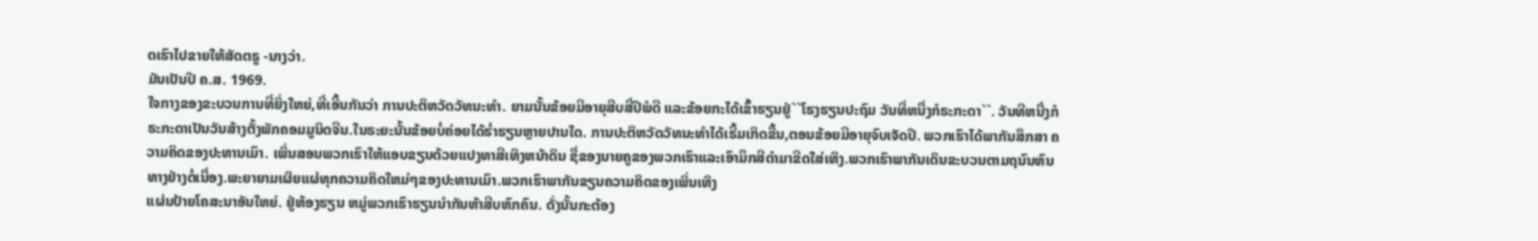ດເຮົາໄປຂາຍໃຫ້ສັດຕຣູ -ນາງວ່າ.
ມັນເປັນປີ ຄ.ສ. 1969.
ໃຈກາງຂອງຂະບວນການທີ່ຍິ່ງໃຫຍ່,ທີ່ເອີ້ນກັນວ່າ ການປະຕິຫວັດວັທນະທຳ. ຍາມນັ້ນຂ້ອຍມີອາຍຸສີບສີ່ປີພໍດີ ແລະຂ້ອຍກະໄດ້ເຂົ້າຮຽນຢູ່``ໂຮງຮຽນປະຖົມ ວັນທີ່ຫນື່ງກໍຣະກະດາ``. ວັນທີຫນື່ງກໍຣະກະດາເປັນວັນສ້າງຕັ້ງພັກຄອມມູນິດຈີນ.ໃນຣະຍະນັ້ນຂ້ອຍບໍ່ຄ່ອຍໄດ້ຮ່ຳຮຽນຫຼາຍປານໃດ. ການປະຕິຫວັດວັທນະທຳໄດ້ເຣີ້ມເກິດຂື້ນ,ຕອນຂ້ອຍມີອາຍຸຈົບເຈັດປີ. ພວກເຮົາໄດ້ພາກັນສຶກສາ ຄວາມຄິດຂອງປະທານເມົາ. ເພິ່ນສອນພວກເຮົາໃຫ້ແອບຂຽນດ້ວຍແປງທາສີເທິງຫນ້າດິນ ຊື່ຂອງນາຍຄູຂອງພວກເຮົາແລະເອົາມຶກສີດຳມາຂີດໃສ່ເທິງ.ພວກເຮົາພາກັນເດິນຂະບວນຕາມຖນົນຫົນທາງຢ່າງຕໍ່ເນື່ອງ.ພະຍາຍາມເຜິຍແຜ່ທຸກຄວາມຄິດໃຫມ່ໆຂອງປະທານເມົາ.ພວກເຮົາພາກັນຂຽນຄວາມຄິດຂອງເພິ່ນເທິງ
ແຜ່ນປ້າຍໂຄສະນາອັນໃຫຍ່. ຢູ່ຫ້ອງຮຽນ ຫມູ່ພວກເຮົາຮຽນນຳກັນຫ້າສີບຫົກຄົນ. ດັ່ງນັ້ນກະຕ້ອງ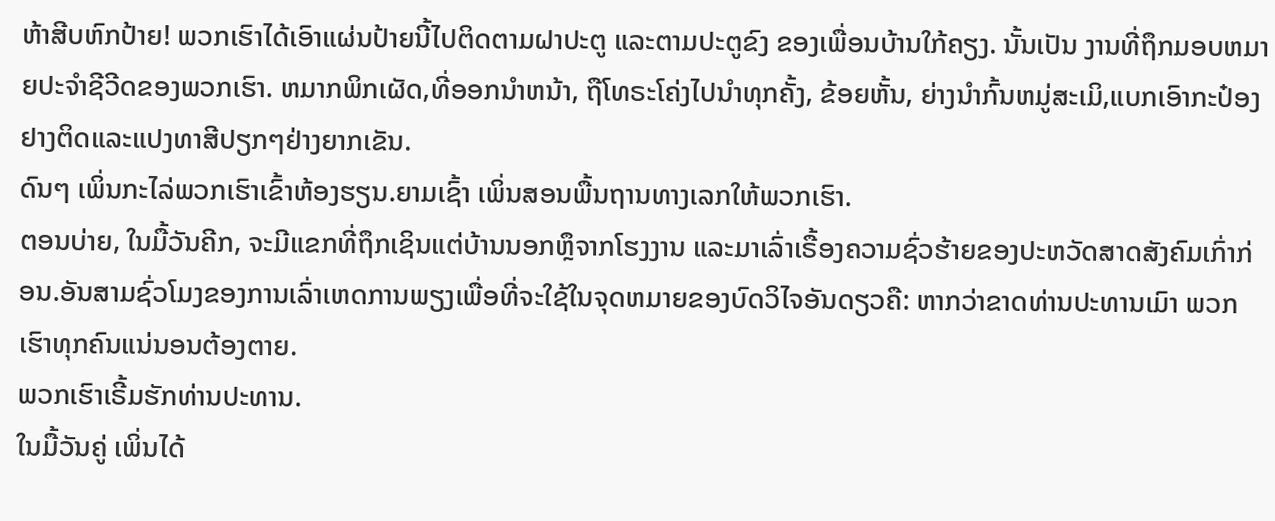ຫ້າສີບຫົກປ້າຍ! ພວກເຮົາໄດ້ເອົາແຜ່ນປ້າຍນີ້ໄປຕິດຕາມຝາປະຕູ ແລະຕາມປະຕູຂົງ ຂອງເພື່ອນບ້ານໃກ້ຄຽງ. ນັ້ນເປັນ ງານທີ່ຖຶກມອບຫມາຍປະຈຳຊີວີດຂອງພວກເຮົາ. ຫມາກພິກເຜັດ,ທີ່ອອກນຳຫນ້າ, ຖືໂທຣະໂຄ່ງໄປນຳທຸກຄັ້ງ, ຂ້ອຍຫັ້ນ, ຍ່າງນຳກົ້ນຫມູ່ສະເມິ,ແບກເອົາກະປ໋ອງຢາງຕິດແລະແປງທາສີປຽກໆຢ່າງຍາກເຂັນ.
ດົນໆ ເພິ່ນກະໄລ່ພວກເຮົາເຂົ້າຫ້ອງຮຽນ.ຍາມເຊົ້າ ເພິ່ນສອນພື້ນຖານທາງເລກໃຫ້ພວກເຮົາ.
ຕອນບ່າຍ, ໃນມື້ວັນຄີກ, ຈະມີແຂກທີ່ຖຶກເຊິນແຕ່ບ້ານນອກຫຼຶຈາກໂຮງງານ ແລະມາເລົ່າເຣື້ອງຄວາມຊົ່ວຮ້າຍຂອງປະຫວັດສາດສັງຄົມເກົ່າກ່ອນ.ອັນສາມຊົ່ວໂມງຂອງການເລົ່າເຫດການພຽງເພື່ອທີ່ຈະໃຊ້ໃນຈຸດຫມາຍຂອງບົດວິໄຈອັນດຽວຄື: ຫາກວ່າຂາດທ່ານປະທານເມົາ ພວກເຮົາທຸກຄົນແນ່ນອນຕ້ອງຕາຍ.
ພວກເຮົາເຣີ້ມຮັກທ່ານປະທານ.
ໃນມື້ວັນຄູ່ ເພິ່ນໄດ້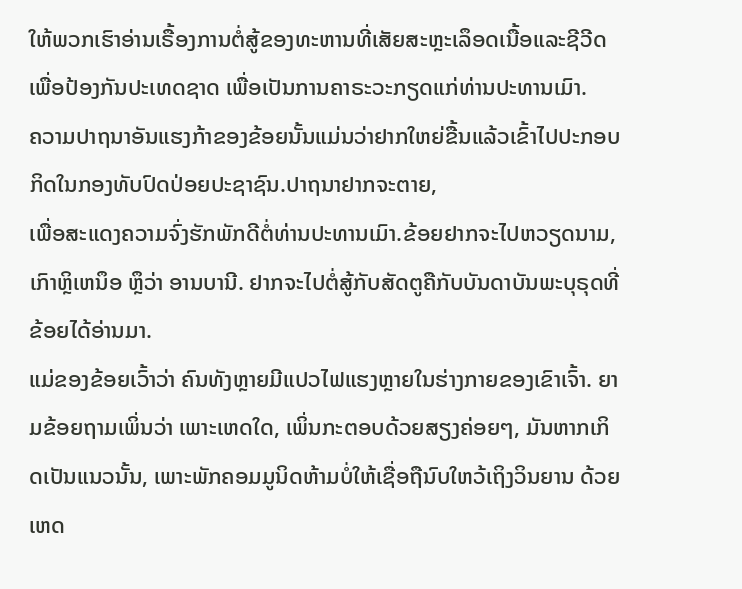ໃຫ້ພວກເຮົາອ່ານເຣື້ອງການຕໍ່ສູ້ຂອງທະຫານທີ່ເສັຍສະຫຼະເລຶອດເນື້ອແລະຊີວີດເພື່ອປ້ອງກັນປະເທດຊາດ ເພື່ອເປັນການຄາຣະວະກຽດແກ່ທ່ານປະທານເມົາ.
ຄວາມປາຖນາອັນແຮງກ້າຂອງຂ້ອຍນັ້ນແມ່ນວ່າຢາກໃຫຍ່ຂື້ນແລ້ວເຂົ້າໄປປະກອບກິດໃນກອງທັບປົດປ່ອຍປະຊາຊົນ.ປາຖນາຢາກຈະຕາຍ,
ເພື່ອສະແດງຄວາມຈົ່ງຮັກພັກດີຕໍ່ທ່ານປະທານເມົາ.ຂ້ອຍຢາກຈະໄປຫວຽດນາມ,ເກົາຫຼິເຫນຶອ ຫຼຶວ່າ ອານບານີ. ຢາກຈະໄປຕໍ່ສູ້ກັບສັດຕູຄືກັບບັນດາບັນພະບຸຣຸດທີ່ຂ້ອຍໄດ້ອ່ານມາ.
ແມ່ຂອງຂ້ອຍເວົ້າວ່າ ຄົນທັງຫຼາຍມີແປວໄຟແຮງຫຼາຍໃນຮ່າງກາຍຂອງເຂົາເຈົ້າ. ຍາມຂ້ອຍຖາມເພິ່ນວ່າ ເພາະເຫດໃດ, ເພິ່ນກະຕອບດ້ວຍສຽງຄ່ອຍໆ, ມັນຫາກເກິດເປັນແນວນັ້ນ, ເພາະພັກຄອມມູນິດຫ້າມບໍ່ໃຫ້ເຊື່ອຖືນົບໃຫວ້ເຖິງວິນຍານ ດ້ວຍເຫດ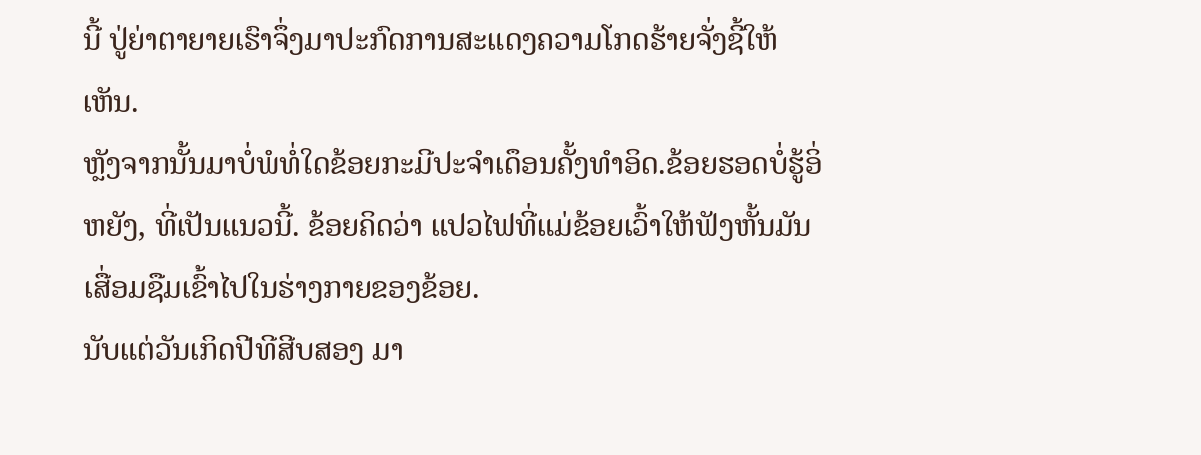ນີ້ ປູ່ຍ່າຕາຍາຍເຮົາຈຶ່ງມາປະກົດການສະແດງຄວາມໂກດຮ້າຍຈັ່ງຊີ້ໃຫ້ເຫັນ.
ຫຼັງຈາກນັ້ນມາບໍ່ພໍທໍ່ໃດຂ້ອຍກະມີປະຈຳເດຶອນຄັ້ງທຳອິດ.ຂ້ອຍຮອດບໍ່ຮູ້ອິ່ຫຍັງ, ທີ່ເປັນແນວນີ້. ຂ້ອຍຄິດວ່າ ແປວໄຟທີ່ແມ່ຂ້ອຍເວົ້າໃຫ້ຟັງຫັ້ນມັນ ເສື່ອມຊືມເຂົ້າໄປໃນຮ່າງກາຍຂອງຂ້ອຍ.
ນັບແຕ່ວັນເກິດປີທີສີບສອງ ມາ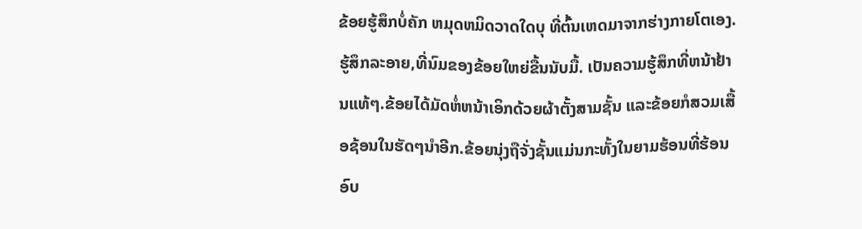ຂ້ອຍຮູ້ສຶກບໍ່ຄັກ ຫມຸດຫມິດວາດໃດບຸ ທີ່ຕົ້ນເຫດມາຈາກຮ່າງກາຍໂຕເອງ.ຮູ້ສຶກລະອາຍ,ທີ່ນົມຂອງຂ້ອຍໃຫຍ່ຂື້ນນັບມື້. ເປັນຄວາມຮູ້ສຶກທີ່ຫນ້າຢ້ານແທ້ໆ.ຂ້ອຍໄດ້ມັດຫໍ່ຫນ້າເອິກດ້ວຍຜ້າຕັ້ງສາມຊັ້ນ ແລະຂ້ອຍກໍສວມເສື້ອຊ້ອນໃນຮັດໆນຳອີກ.ຂ້ອຍນຸ່ງຖືຈັ່ງຊັ້ນແມ່ນກະທັ້ງໃນຍາມຮ້ອນທີ່ຮ້ອນອົບ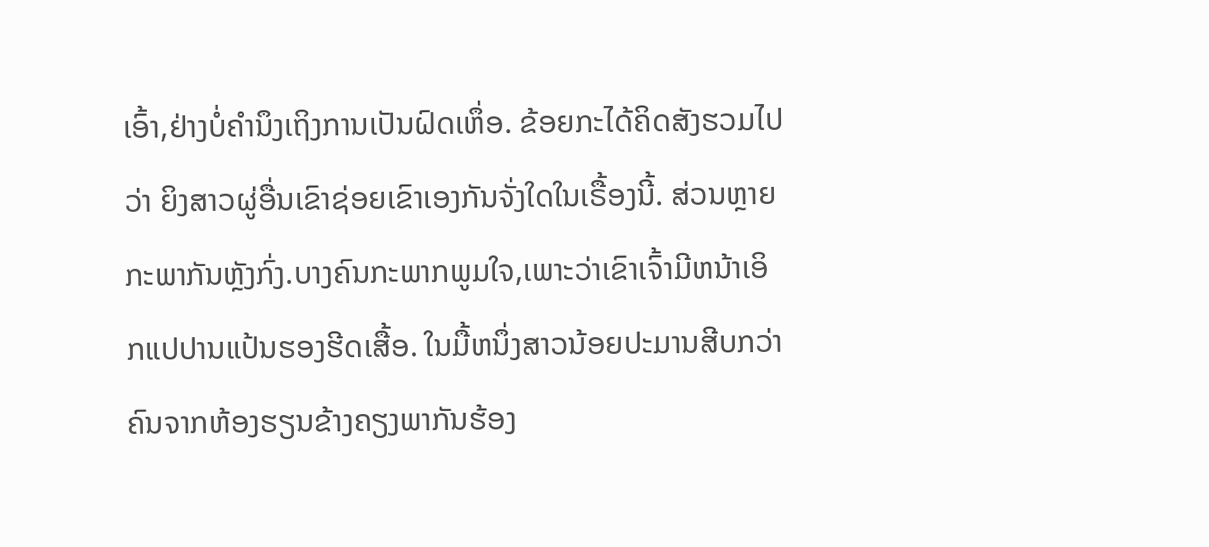ເອົ້າ,ຢ່າງບໍ່ຄຳນຶງເຖິງການເປັນຝົດເຫຶ່ອ. ຂ້ອຍກະໄດ້ຄິດສັງຮວມໄປວ່າ ຍິງສາວຜູ່ອື່ນເຂົາຊ່ອຍເຂົາເອງກັນຈັ່ງໃດໃນເຣື້ອງນີ້. ສ່ວນຫຼາຍກະພາກັນຫຼັງກົ່ງ.ບາງຄົນກະພາກພູມໃຈ,ເພາະວ່າເຂົາເຈົ້າມີຫນ້າເອິກແປປານແປ້ນຮອງຮີດເສື້ອ. ໃນມື້ຫນຶ່ງສາວນ້ອຍປະມານສີບກວ່າຄົນຈາກຫ້ອງຮຽນຂ້າງຄຽງພາກັນຮ້ອງ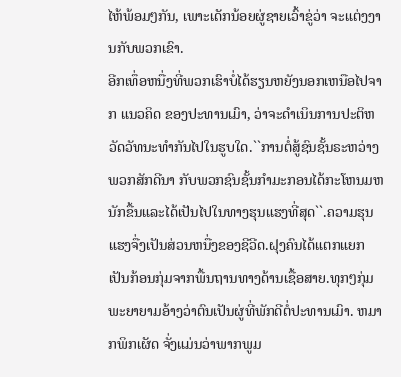ໄຫ້ພ້ອມໆກັນ, ເພາະເດັກນ້ອຍຜູ່ຊາຍເວົ້າຂູ່ວ່າ ຈະແຕ່ງງານກັບພວກເຂົາ.
ອີກເທຶ່ອຫນື່ງທີ່ພວກເຮົາບໍ່ໄດ້ຮຽນຫຍັງນອກເຫນືອໄປຈາກ ແນວຄິດ ຂອງປະທານເມົາ, ວ່າຈະດຳເນິນການປະຕິຫວັດວັທນະທຳກັນໄປໃນຮູບໃດ.``ການຕໍ່ສູ້ຊົນຊັ້ນຣະຫວ່າງພວກສັກດີນາ ກັບພວກຊົນຊັ້ນກຳມະກອນໄດ້ກະໂຫນມຫນັກຂື້ນແລະໄດ້ເປັນໄປໃນທາງຮຸນແຮງທີ່ສຸດ``.ຄວາມຮຸນແຮງຈື່ງເປັນສ່ວນຫນື່ງຂອງຊີວີດ.ຝຸງຄົນໄດ້ແຕກແຍກເປັນກ້ອນກຸ່ມຈາກພື້ນຖານທາງດ້ານເຊື້ອສາຍ.ທຸກໆກຸ່ມພະຍາຍາມອ້າງວ່າຕົນເປັນຜູ່ທີ່ພັກດີຕໍ່ປະທານເມົາ. ຫມາກພິກເຜັດ ຈັ່ງແມ່ນວ່າພາກພູມ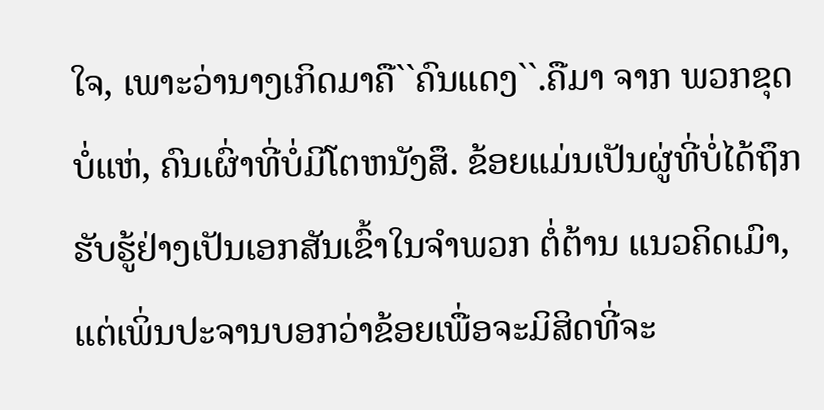ໃຈ, ເພາະວ່ານາງເກິດມາຄື``ຄົນແດງ``.ຄືມາ ຈາກ ພວກຂຸດບໍ່ແຫ່, ຄົນເຜົ່າທີ່ບໍ່ມີໂຕຫນັງສຶ. ຂ້ອຍແມ່ນເປັນຜູ່ທີ່ບໍ່ໄດ້ຖຶກຮັບຮູ້ຢ່າງເປັນເອກສັນເຂົ້າໃນຈຳພວກ ຕໍ່ຕ້ານ ແນວຄິດເມົາ, ແຕ່ເພິ່ນປະຈານບອກວ່າຂ້ອຍເພື່ອຈະມິສິດທີ່ຈະ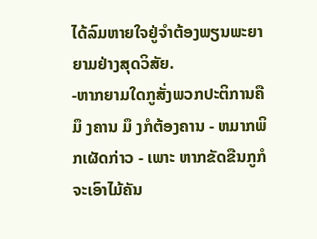ໄດ້ລົມຫາຍໃຈຢູ່ຈຳຕ້ອງພຽນພະຍາຍາມຢ່າງສຸດວິສັຍ.
-ຫາກຍາມໃດກູສັ່ງພວກປະຕິການຄື ມຶ ງຄານ ມຶ ງກໍຕ້ອງຄານ - ຫມາກພິກເຜັດກ່າວ - ເພາະ ຫາກຂັດຂືນກູກໍຈະເອົາໄມ້ຄັນ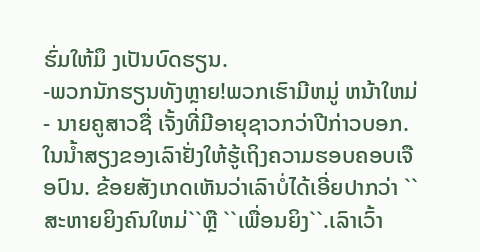ຮົ່ມໃຫ້ມຶ ງເປັນບົດຮຽນ.
-ພວກນັກຮຽນທັງຫຼາຍ!ພວກເຮົາມີຫມູ່ ຫນ້າໃຫມ່ - ນາຍຄູສາວຊື່ ເຈັ້ງທີ່ມີອາຍຸຊາວກວ່າປີກ່າວບອກ. ໃນນ້ຳສຽງຂອງເລົາຢັ່ງໃຫ້ຮູ້ເຖິງຄວາມຮອບຄອບເຈືອປົນ. ຂ້ອຍສັງເກດເຫັນວ່າເລົາບໍ່ໄດ້ເອີ່ຍປາກວ່າ ``ສະຫາຍຍິງຄົນໃຫມ່``ຫຼື ``ເພື່ອນຍິງ``.ເລົາເວົ້າ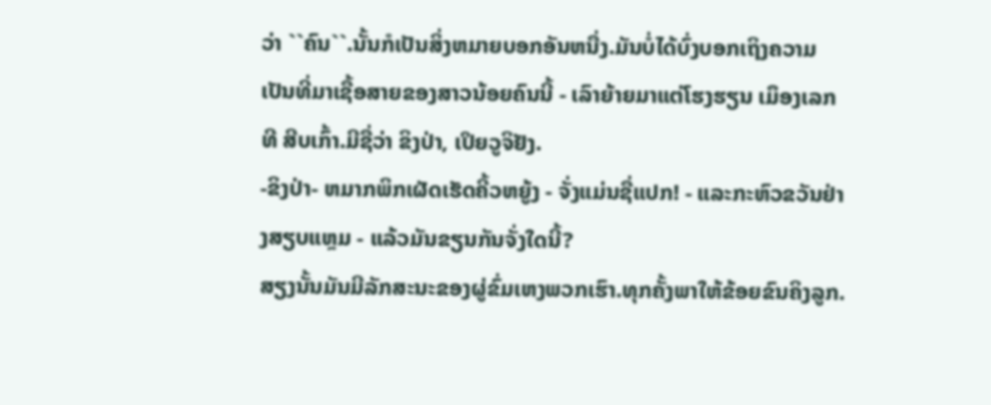ວ່າ ``ຄົນ``.ນັ້ນກໍເປັນສິ່ງຫມາຍບອກອັນຫນື່ງ.ມັນບໍ່ໄດ້ບົ່ງບອກເຖິງຄວາມເປັນທີ່ມາເຊື້ອສາຍຂອງສາວນ້ອຍຄົນນີ້ - ເລົາຍ້າຍມາແຕ່ໂຮງຮຽນ ເມຶອງເລກທີ ສີບເກົ້າ.ມີຊື່ວ່າ ຂິງປ່າ, ເປິຍວູຈິຢັງ.
-ຂິງປ່າ- ຫມາກພິກເຜັດເຮັດຄີ້ວຫຍູ້ງ - ຈັ່ງແມ່ນຊື່ແປກ! - ແລະກະຫົວຂວັນຢ່າງສຽບແຫຼມ - ແລ້ວມັນຂຽນກັນຈັ່ງໃດນີ້?
ສຽງນັ້ນມັນມີລັກສະນະຂອງຜູ່ຂົ່ມເຫງພວກເຮົາ.ທຸກຄັ້ງພາໃຫ້ຂ້ອຍຂົນຄິງລູກ.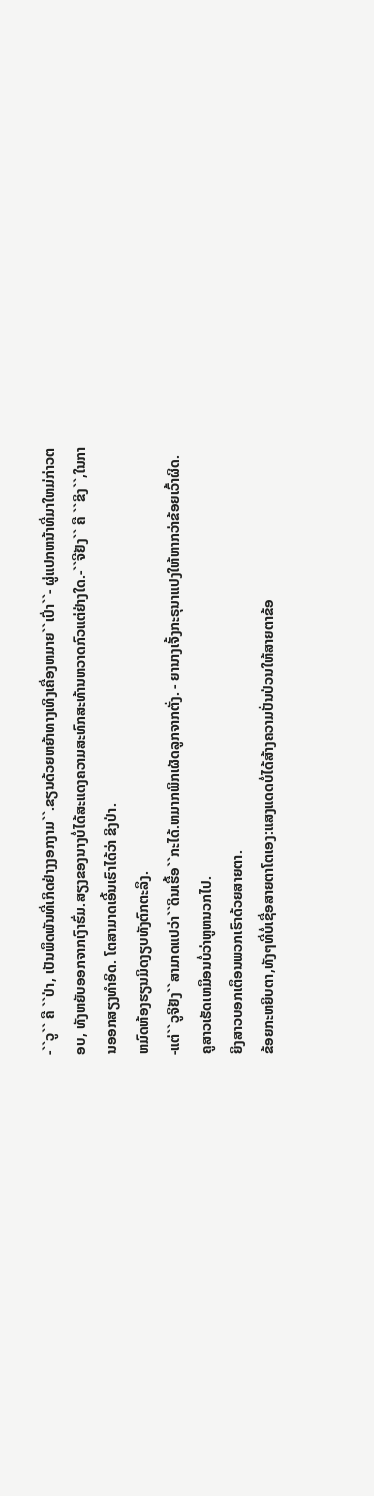-``ວູ`` ຄື ``ປ່າ, ເປັນພຶດພັນທີ່ເກິດຢ່າງງອກງາມ``.ຂຽນດ້ວຍຫຍ້າທາງເທິງເຄື່ອງຫມາຍ``ເປົ່າ``- ຜູ່ແປກຫນ້າທີ່ມາໃຫມ່ກ່າວຕອບ, ທັງຫຍັບອອກຈາກເງົາຮົ່ມ.ສຽງຂອງນາງບໍ່ໄດ້ສະແດງຄວາມສະທົກສະທ້ານຫວາດກົວແຕ່ຢ່າງໃດ.-``ຈີຢັງ`` ຄື ``ຂິງ``,ໃນການອອກສຽງທຳອິດ. ໂຕສາມາດເອີ້ນເຮົາໄດ້ວ່າ ຂິງປ່າ.
ຫມົດຫ້ອງຮຽນມິດງຽບທັງຕົກຕະລຶງ.
-ແຕ່``ວູຈິຢັງ``ສາມາດແປວ່າ``ດິນເຮື້ອ``ກະໄດ້.ຫມາກພິກເຜັດລູກຈາກຕັ່ງ. - ຍານາງເຈັ້ງກະຣຸນາແປງໃຫ້ຫາກວ່າຂ້ອຍເວົ້າຜິດ.
ຄູສາວເຮັດເຫມຶອນບໍ່ວ່າຫູຫນວກໄປ.
ຍິງສາວບອກເຕຶອນພວກເຮົາດ້ວຍສາຍຕາ.
ຂ້ອຍກະຫຍິບຕາ,ທັງໆທີ່ບໍ່ເຊື່ອສາຍຕາໂຕເອງ:ແສງແດດບໍ່ໄດ້ສ້າງຄວາມປັ່ນປ່ວນໃຫ້ສາຍຕາຂ້ອ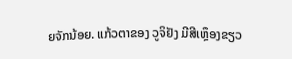ຍຈັກນ້ອຍ. ແກ້ວຕາຂອງ ວູຈິຢັງ ມີສີເຫຼຶອງຂຽວ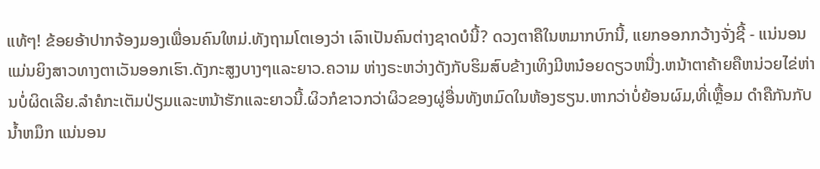ແທ້ໆ! ຂ້ອຍອ້າປາກຈ້ອງມອງເພື່ອນຄົນໃຫມ່.ທັງຖາມໂຕເອງວ່າ ເລົາເປັນຄົນຕ່າງຊາດບໍນີ້? ດວງຕາຄືໃນຫມາກບົກນີ້, ແຍກອອກກວ້າງຈັ່ງຊີ້ - ແນ່ນອນແມ່ນຍິງສາວທາງຕາເວັນອອກເຮົາ.ດັງກະສູງບາງໆແລະຍາວ.ຄວາມ ຫ່າງຣະຫວ່າງດັງກັບຮິມສົບຂ້າງເທິງມີຫນ໋ອຍດຽວຫນື່ງ.ຫນ້າຕາຄ້າຍຄືຫນ່ວຍໄຂ່ຫ່ານບໍ່ຜິດເລີຍ.ລຳຄໍກະເຕັມປ່ຽມແລະຫນ້າຮັກແລະຍາວນີ້.ຜິວກໍຂາວກວ່າຜິວຂອງຜູ່ອື່ນທັງຫມົດໃນຫ້ອງຮຽນ.ຫາກວ່າບໍ່ຍ້ອນຜົມ,ທີ່ເຫຼື້ອມ ດຳຄືກັນກັບນ້ຳຫມຶກ ແນ່ນອນ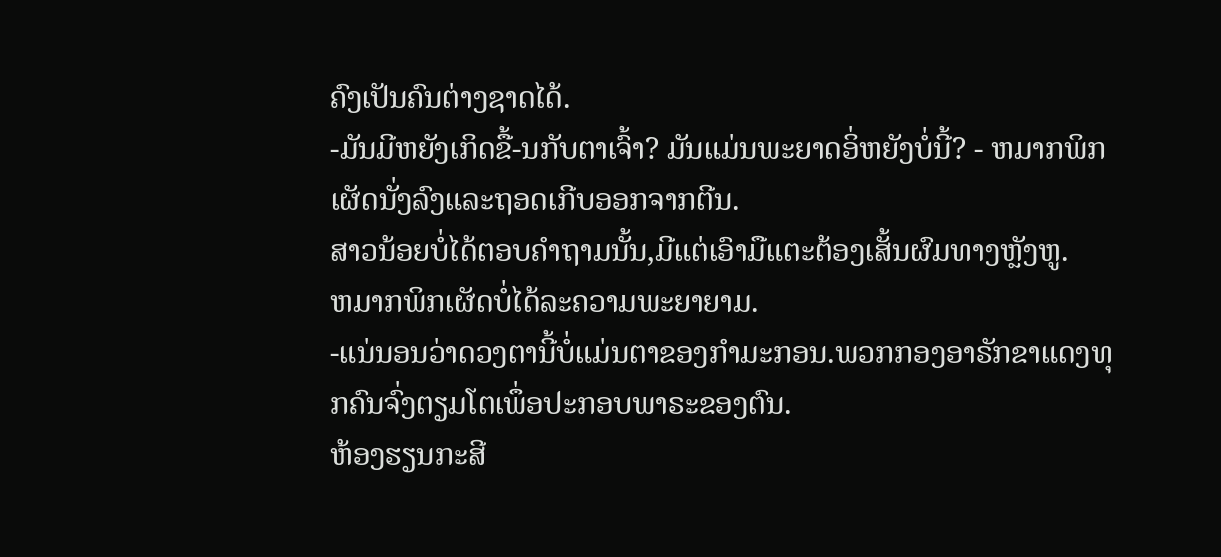ຄົງເປັນຄົນຕ່າງຊາດໄດ້.
-ມັນມີຫຍັງເກິດຂື້-ນກັບຕາເຈົ້າ? ມັນແມ່ນພະຍາດອິ່ຫຍັງບໍ່ນີ້? - ຫມາກພິກເຜັດນັ່ງລົງແລະຖອດເກີບອອກຈາກຕີນ.
ສາວນ້ອຍບໍ່ໄດ້ຕອບຄຳຖາມນັ້ນ,ມີແຕ່ເອົາມືແຕະຕ້ອງເສັ້ນຜົມທາງຫຼັງຫູ.
ຫມາກພິກເຜັດບໍ່ໄດ້ລະຄວາມພະຍາຍາມ.
-ແນ່ນອນວ່າດວງຕານີ້ບໍ່ແມ່ນຕາຂອງກຳມະກອນ.ພວກກອງອາຣັກຂາແດງທຸກຄົນຈົ່ງຕຽມໂຕເພຶ່ອປະກອບພາຣະຂອງຕົນ.
ຫ້ອງຮຽນກະສີ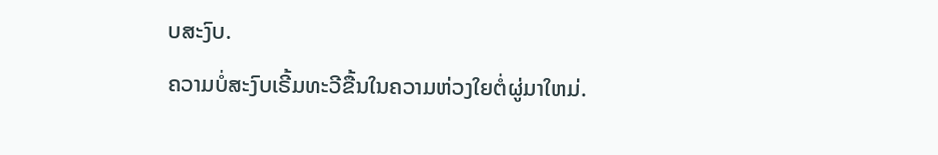ບສະງົບ.
ຄວາມບໍ່ສະງົບເຣີ້ມທະວີຂື້ນໃນຄວາມຫ່ວງໃຍຕໍ່ຜູ່ມາໃຫມ່.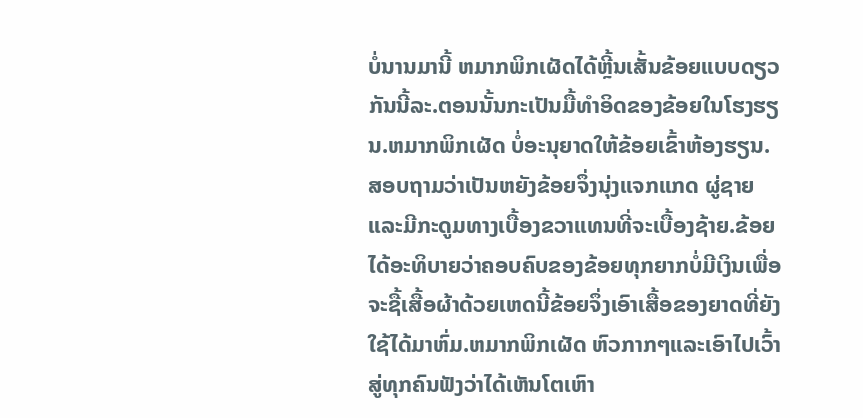ບໍ່ນານມານີ້ ຫມາກພິກເຜັດໄດ້ຫຼີ້ນເສັ້ນຂ້ອຍແບບດຽວກັນນີ້ລະ.ຕອນນັ້ນກະເປັນມື້ທຳອິດຂອງຂ້ອຍໃນໂຮງຮຽນ.ຫມາກພິກເຜັດ ບໍ່ອະນຸຍາດໃຫ້ຂ້ອຍເຂົ້າຫ້ອງຮຽນ. ສອບຖາມວ່າເປັນຫຍັງຂ້ອຍຈຶ່ງນຸ່ງແຈກແກດ ຜູ່ຊາຍແລະມີກະດູມທາງເບື້ອງຂວາແທນທີ່ຈະເບື້ອງຊ້າຍ.ຂ້ອຍໄດ້ອະທິບາຍວ່າຄອບຄົບຂອງຂ້ອຍທຸກຍາກບໍ່ມີເງິນເພື່ອຈະຊື້ເສື້ອຜ້າດ້ວຍເຫດນີ້ຂ້ອຍຈຶ່ງເອົາເສື້ອຂອງຍາດທີ່ຍັງໃຊ້ໄດ້ມາຫົ່ມ.ຫມາກພິກເຜັດ ຫົວກາກໆແລະເອົາໄປເວົ້າສູ່ທຸກຄົນຟັງວ່າໄດ້ເຫັນໂຕເຫົາ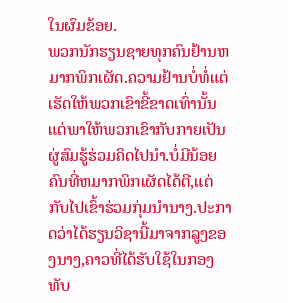ໃນຜົມຂ້ອຍ.
ພວກນັກຮຽນຊາຍທຸກຄົນຢ້ານຫມາກພິກເຜັດ.ຄວາມຢ້ານບໍ່ທໍ່ແຕ່ເຮັດໃຫ້ພວກເຂົາຂີ້ຂາດເທົ່ານັ້ນແຕ່ພາໃຫ້ພວກເຂົາກັບກາຍເປັນຜູ່ສົມຮູ້ຮ່ວມຄິດໄປນຳ.ບໍ່ມີນ້ອຍຄົນທີ່ຫມາກພິກເຜັດໄດ້ຕີ,ແຕ່ກັບໄປເຂົ້າຮ່ວມກຸ່ມນຳນາງ.ປະກາດວ່າໄດ້ຮຽນວິຊານີ້ມາຈາກລູງຂອງນາງ,ຄາວທີ່ໄດ້ຮັບໃຊ້ໃນກອງທັບ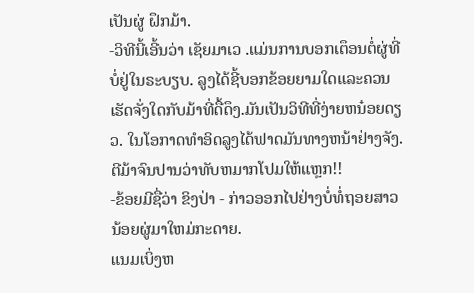ເປັນຜູ່ ຝຶກມ້າ.
-ວິທີນີ້ເອີ້ນວ່າ ເຊັຍມາເວ .ແມ່ນການບອກເຕຶອນຕໍ່ຜູ່ທີ່ບໍ່ຢູ່ໃນຣະບຽບ. ລູງໄດ້ຊີ້ບອກຂ້ອຍຍາມໃດແລະຄວນເຮັດຈັ່ງໃດກັບມ້າທີ່ດື້ດຶງ.ມັນເປັນວິທີທີ່ງ່າຍຫນ໋ອຍດຽວ. ໃນໂອກາດທຳອິດລູງໄດ້ຟາດມັນທາງຫນ້າຢ່າງຈັງ.ຕີມ້າຈົນປານວ່າທັບຫມາກໂປມໃຫ້ແຫຼກ!!
-ຂ້ອຍມີຊື່ວ່າ ຂິງປ່າ - ກ່າວອອກໄປຢ່າງບໍ່ທໍ່ຖອຍສາວນ້ອຍຜູ່ມາໃຫມ່ກະດາຍ.
ແນມເບິ່ງຫ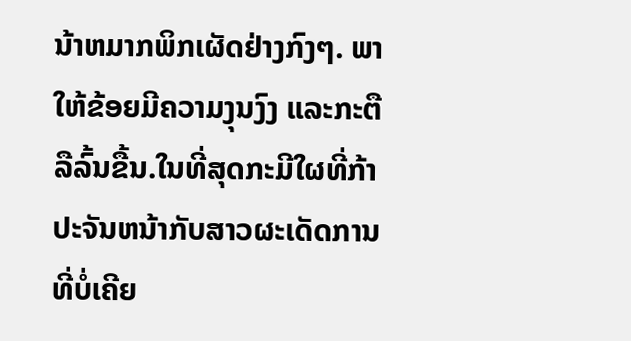ນ້າຫມາກພິກເຜັດຢ່າງກົງໆ. ພາໃຫ້ຂ້ອຍມີຄວາມງຸນງົງ ແລະກະຕືລືລົ້ນຂື້ນ.ໃນທີ່ສຸດກະມີໃຜທີ່ກ້າປະຈັນຫນ້າກັບສາວຜະເດັດການທີ່ບໍ່ເຄີຍ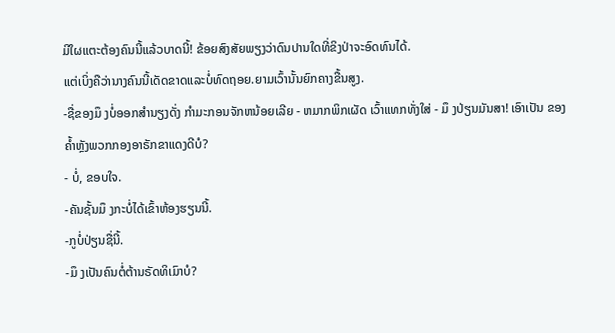ມີໃຜແຕະຕ້ອງຄົນນີ້ແລ້ວບາດນີ້! ຂ້ອຍສົງສັຍພຽງວ່າດົນປານໃດທີ່ຂິງປ່າຈະອົດທົນໄດ້.
ແຕ່ເບິ່ງຄືວ່ານາງຄົນນີ້ເດັດຂາດແລະບໍ່ທົດຖອຍ.ຍາມເວົ້ານັ້ນຍົກຄາງຂື້ນສູງ.
-ຊື່ຂອງມຶ ງບໍ່ອອກສຳນຽງດັ່ງ ກຳມະກອນຈັກຫນ້ອຍເລີຍ - ຫມາກພິກເຜັດ ເວົ້າແທກທັ່ງໃສ່ - ມຶ ງປ່ຽນມັນສາ! ເອົາເປັນ ຂອງຄ້ຳຫຼັງພວກກອງອາຣັກຂາແດງດີບໍ?
- ບໍ່, ຂອບໃຈ.
-ຄັນຊັ້ນມຶ ງກະບໍ່ໄດ້ເຂົ້າຫ້ອງຮຽນນີ້.
-ກູບໍ່ປ່ຽນຊື່ນີ້.
-ມຶ ງເປັນຄົນຕໍ່ຕ້ານຣັດທິເມົາບໍ?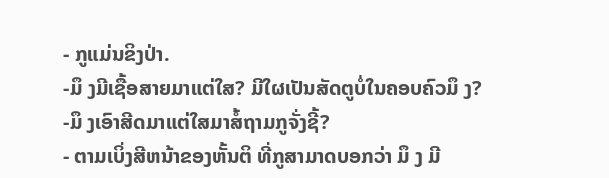- ກູແມ່ນຂິງປ່າ.
-ມຶ ງມີເຊື້ອສາຍມາແຕ່ໃສ? ມີໃຜເປັນສັດຕູບໍ່ໃນຄອບຄົວມຶ ງ?
-ມຶ ງເອົາສີດມາແຕ່ໃສມາສໍ້ຖາມກູຈັ່ງຊີ້?
- ຕາມເບິ່ງສີຫນ້າຂອງຫັ້ນຕິ ທີ່ກູສາມາດບອກວ່າ ມຶ ງ ມີ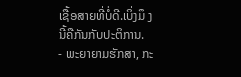ເຊື້ອສາຍທີ່ບໍ່ດີ.ເບິ່ງມຶ ງ ນີ້ຄືກັນກັບປະຕິການ.
- ພະຍາຍາມຮັກສາ, ກະ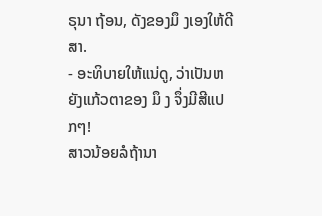ຣຸນາ ຖ້ອນ, ດັງຂອງມຶ ງເອງໃຫ້ດີສາ.
- ອະທິບາຍໃຫ້ແນ່ດູ, ວ່າເປັນຫຍັງແກ້ວຕາຂອງ ມຶ ງ ຈຶ່ງມີສີແປກໆ!
ສາວນ້ອຍລໍຖ້ານາ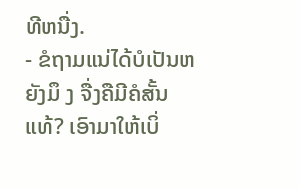ທີຫນື່ງ.
- ຂໍຖາມແນ່ໄດ້ບໍເປັນຫຍັງມຶ ງ ຈື່ງຄືມີຄໍສັ້ນແທ້? ເອົາມາໃຫ້ເບິ່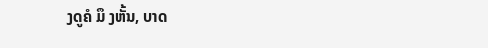ງດູຄໍ ມຶ ງຫັ້ນ, ບາດ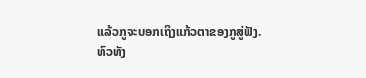ແລ້ວກູຈະບອກເຖິງແກ້ວຕາຂອງກູສູ່ຟັງ.
ທົວທັງ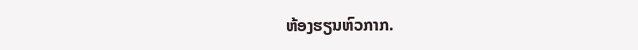ຫ້ອງຮຽນຫົວກາກ.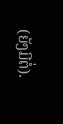(ຍັງມີຕໍ່).